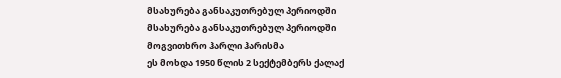მსახურება განსაკუთრებულ პერიოდში
მსახურება განსაკუთრებულ პერიოდში
მოგვითხრო ჰარლი ჰარისმა
ეს მოხდა 1950 წლის 2 სექტემბერს ქალაქ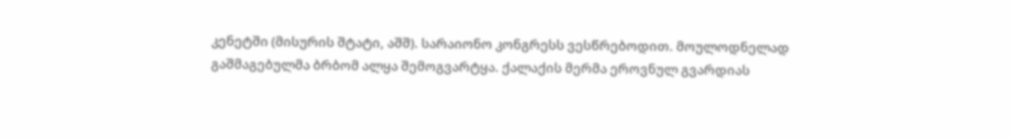კენეტში (მისურის შტატი, აშშ). სარაიონო კონგრესს ვესწრებოდით. მოულოდნელად გაშმაგებულმა ბრბომ ალყა შემოგვარტყა. ქალაქის მერმა ეროვნულ გვარდიას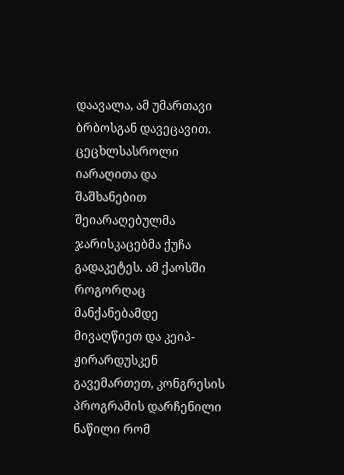დაავალა, ამ უმართავი ბრბოსგან დავეცავით. ცეცხლსასროლი იარაღითა და შაშხანებით შეიარაღებულმა ჯარისკაცებმა ქუჩა გადაკეტეს. ამ ქაოსში როგორღაც მანქანებამდე მივაღწიეთ და კეიპ-ჟირარდუსკენ გავემართეთ, კონგრესის პროგრამის დარჩენილი ნაწილი რომ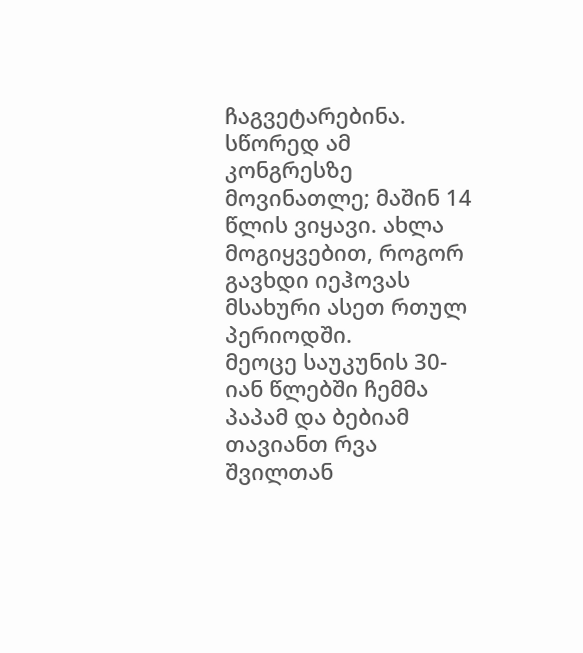ჩაგვეტარებინა. სწორედ ამ კონგრესზე მოვინათლე; მაშინ 14 წლის ვიყავი. ახლა მოგიყვებით, როგორ გავხდი იეჰოვას მსახური ასეთ რთულ პერიოდში.
მეოცე საუკუნის 30-იან წლებში ჩემმა პაპამ და ბებიამ თავიანთ რვა შვილთან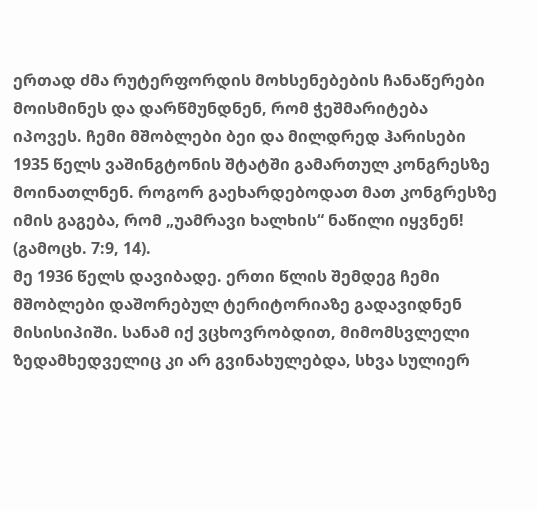ერთად ძმა რუტერფორდის მოხსენებების ჩანაწერები მოისმინეს და დარწმუნდნენ, რომ ჭეშმარიტება იპოვეს. ჩემი მშობლები ბეი და მილდრედ ჰარისები 1935 წელს ვაშინგტონის შტატში გამართულ კონგრესზე მოინათლნენ. როგორ გაეხარდებოდათ მათ კონგრესზე იმის გაგება, რომ „უამრავი ხალხის“ ნაწილი იყვნენ! (გამოცხ. 7:9, 14).
მე 1936 წელს დავიბადე. ერთი წლის შემდეგ ჩემი მშობლები დაშორებულ ტერიტორიაზე გადავიდნენ მისისიპიში. სანამ იქ ვცხოვრობდით, მიმომსვლელი ზედამხედველიც კი არ გვინახულებდა, სხვა სულიერ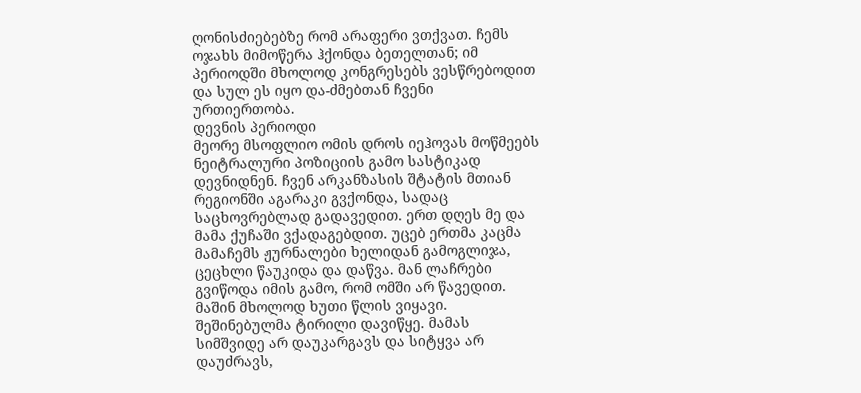ღონისძიებებზე რომ არაფერი ვთქვათ. ჩემს ოჯახს მიმოწერა ჰქონდა ბეთელთან; იმ პერიოდში მხოლოდ კონგრესებს ვესწრებოდით და სულ ეს იყო და-ძმებთან ჩვენი ურთიერთობა.
დევნის პერიოდი
მეორე მსოფლიო ომის დროს იეჰოვას მოწმეებს ნეიტრალური პოზიციის გამო სასტიკად დევნიდნენ. ჩვენ არკანზასის შტატის მთიან რეგიონში აგარაკი გვქონდა, სადაც საცხოვრებლად გადავედით. ერთ დღეს მე და მამა ქუჩაში ვქადაგებდით. უცებ ერთმა კაცმა მამაჩემს ჟურნალები ხელიდან გამოგლიჯა, ცეცხლი წაუკიდა და დაწვა. მან ლაჩრები გვიწოდა იმის გამო, რომ ომში არ წავედით. მაშინ მხოლოდ ხუთი წლის ვიყავი. შეშინებულმა ტირილი დავიწყე. მამას სიმშვიდე არ დაუკარგავს და სიტყვა არ დაუძრავს,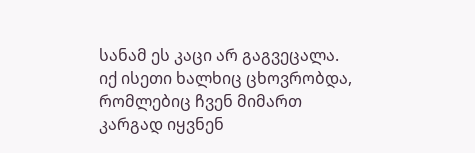სანამ ეს კაცი არ გაგვეცალა.
იქ ისეთი ხალხიც ცხოვრობდა, რომლებიც ჩვენ მიმართ კარგად იყვნენ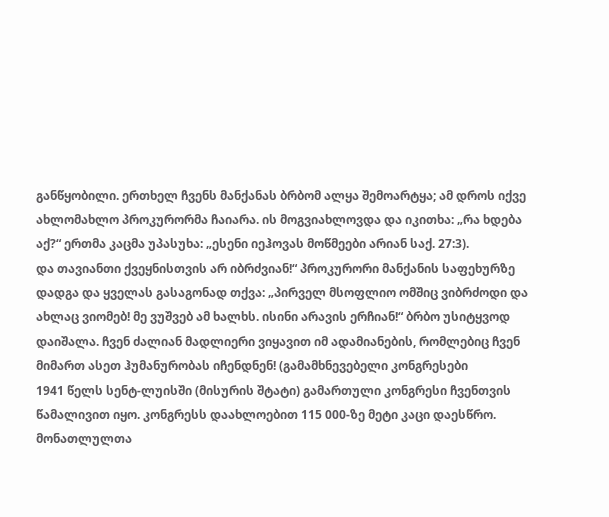განწყობილი. ერთხელ ჩვენს მანქანას ბრბომ ალყა შემოარტყა; ამ დროს იქვე ახლომახლო პროკურორმა ჩაიარა. ის მოგვიახლოვდა და იკითხა: „რა ხდება აქ?“ ერთმა კაცმა უპასუხა: „ესენი იეჰოვას მოწმეები არიან საქ. 27:3).
და თავიანთი ქვეყნისთვის არ იბრძვიან!“ პროკურორი მანქანის საფეხურზე დადგა და ყველას გასაგონად თქვა: „პირველ მსოფლიო ომშიც ვიბრძოდი და ახლაც ვიომებ! მე ვუშვებ ამ ხალხს. ისინი არავის ერჩიან!“ ბრბო უსიტყვოდ დაიშალა. ჩვენ ძალიან მადლიერი ვიყავით იმ ადამიანების, რომლებიც ჩვენ მიმართ ასეთ ჰუმანურობას იჩენდნენ! (გამამხნევებელი კონგრესები
1941 წელს სენტ-ლუისში (მისურის შტატი) გამართული კონგრესი ჩვენთვის წამალივით იყო. კონგრესს დაახლოებით 115 000-ზე მეტი კაცი დაესწრო. მონათლულთა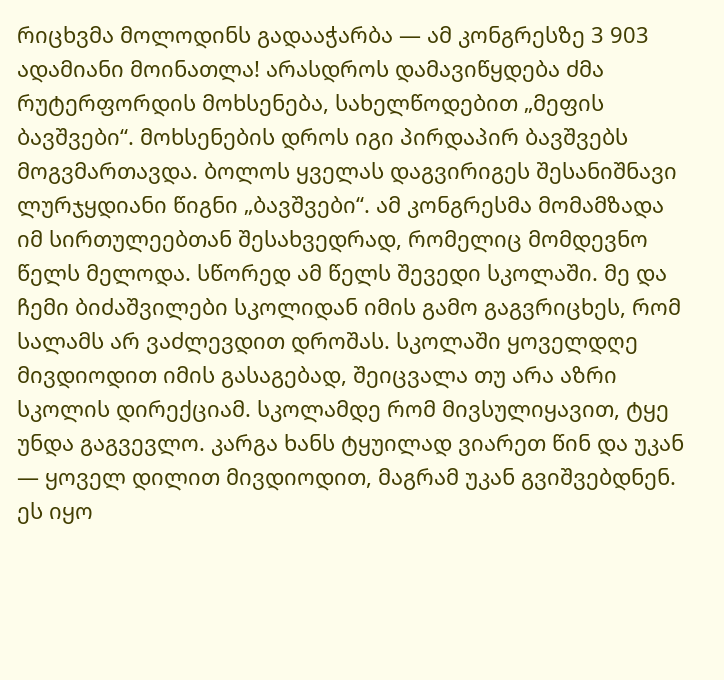რიცხვმა მოლოდინს გადააჭარბა — ამ კონგრესზე 3 903 ადამიანი მოინათლა! არასდროს დამავიწყდება ძმა რუტერფორდის მოხსენება, სახელწოდებით „მეფის ბავშვები“. მოხსენების დროს იგი პირდაპირ ბავშვებს მოგვმართავდა. ბოლოს ყველას დაგვირიგეს შესანიშნავი ლურჯყდიანი წიგნი „ბავშვები“. ამ კონგრესმა მომამზადა იმ სირთულეებთან შესახვედრად, რომელიც მომდევნო წელს მელოდა. სწორედ ამ წელს შევედი სკოლაში. მე და ჩემი ბიძაშვილები სკოლიდან იმის გამო გაგვრიცხეს, რომ სალამს არ ვაძლევდით დროშას. სკოლაში ყოველდღე მივდიოდით იმის გასაგებად, შეიცვალა თუ არა აზრი სკოლის დირექციამ. სკოლამდე რომ მივსულიყავით, ტყე უნდა გაგვევლო. კარგა ხანს ტყუილად ვიარეთ წინ და უკან — ყოველ დილით მივდიოდით, მაგრამ უკან გვიშვებდნენ. ეს იყო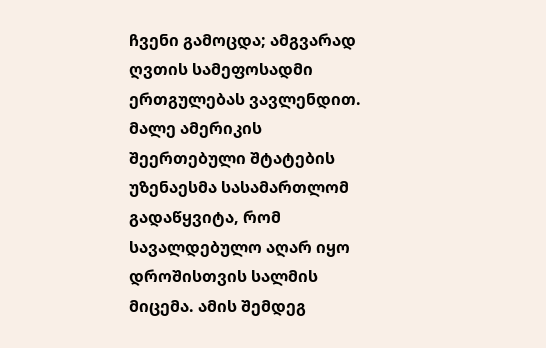ჩვენი გამოცდა; ამგვარად ღვთის სამეფოსადმი ერთგულებას ვავლენდით.
მალე ამერიკის შეერთებული შტატების უზენაესმა სასამართლომ გადაწყვიტა, რომ სავალდებულო აღარ იყო დროშისთვის სალმის მიცემა. ამის შემდეგ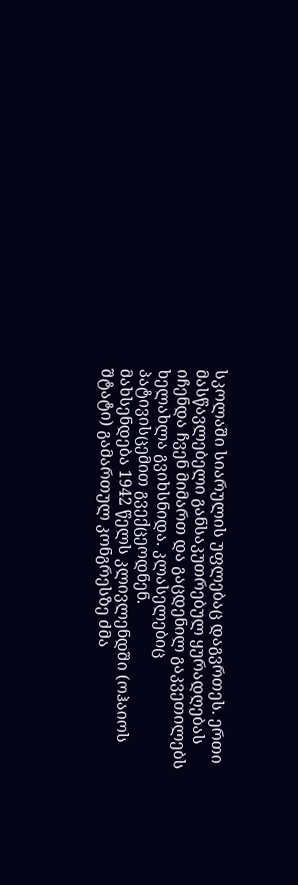სკოლაში სიარულის უფლებაც დაგვრთეს. ერთი მასწავლებელი განსაკუთრებულ ყურადღებას იჩენდა ჩვენ მიმართ და გაცდენილ გაკვეთილებს ხელახლა გვიხსნიდა. კლასელებიც პატივისცემით გვექცეოდნენ.
მახსენდება 1942 წელს კლივლენდში (ოჰაიოს შტატი) გამართულ კონგრესზე ძმა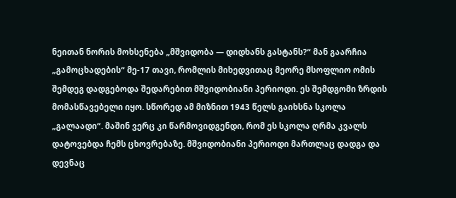ნეითან ნორის მოხსენება „მშვიდობა — დიდხანს გასტანს?“ მან გაარჩია „გამოცხადების“ მე-17 თავი, რომლის მიხედვითაც მეორე მსოფლიო ომის შემდეგ დადგებოდა შედარებით მშვიდობიანი პერიოდი. ეს შემდგომი ზრდის მომასწავებელი იყო. სწორედ ამ მიზნით 1943 წელს გაიხსნა სკოლა „გალაადი“. მაშინ ვერც კი წარმოვიდგენდი, რომ ეს სკოლა ღრმა კვალს დატოვებდა ჩემს ცხოვრებაზე. მშვიდობიანი პერიოდი მართლაც დადგა და დევნაც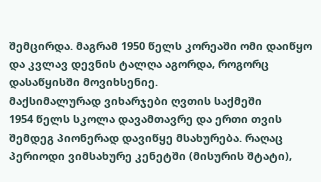შემცირდა. მაგრამ 1950 წელს კორეაში ომი დაიწყო და კვლავ დევნის ტალღა აგორდა, როგორც დასაწყისში მოვიხსენიე.
მაქსიმალურად ვიხარჯები ღვთის საქმეში
1954 წელს სკოლა დავამთავრე და ერთი თვის შემდეგ პიონერად დავიწყე მსახურება. რაღაც პერიოდი ვიმსახურე კენეტში (მისურის შტატი),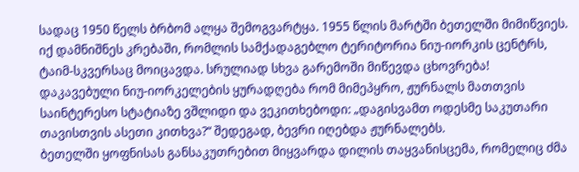სადაც 1950 წელს ბრბომ ალყა შემოგვარტყა. 1955 წლის მარტში ბეთელში მიმიწვიეს. იქ დამნიშნეს კრებაში, რომლის სამქადაგებლო ტერიტორია ნიუ-იორკის ცენტრს, ტაიმ-სკვერსაც მოიცავდა. სრულიად სხვა გარემოში მიწევდა ცხოვრება! დაკავებული ნიუ-იორკელების ყურადღება რომ მიმეპყრო, ჟურნალს მათთვის საინტერესო სტატიაზე ვშლიდი და ვეკითხებოდი: „დაგისვამთ ოდესმე საკუთარი თავისთვის ასეთი კითხვა?“ შედეგად, ბევრი იღებდა ჟურნალებს.
ბეთელში ყოფნისას განსაკუთრებით მიყვარდა დილის თაყვანისცემა, რომელიც ძმა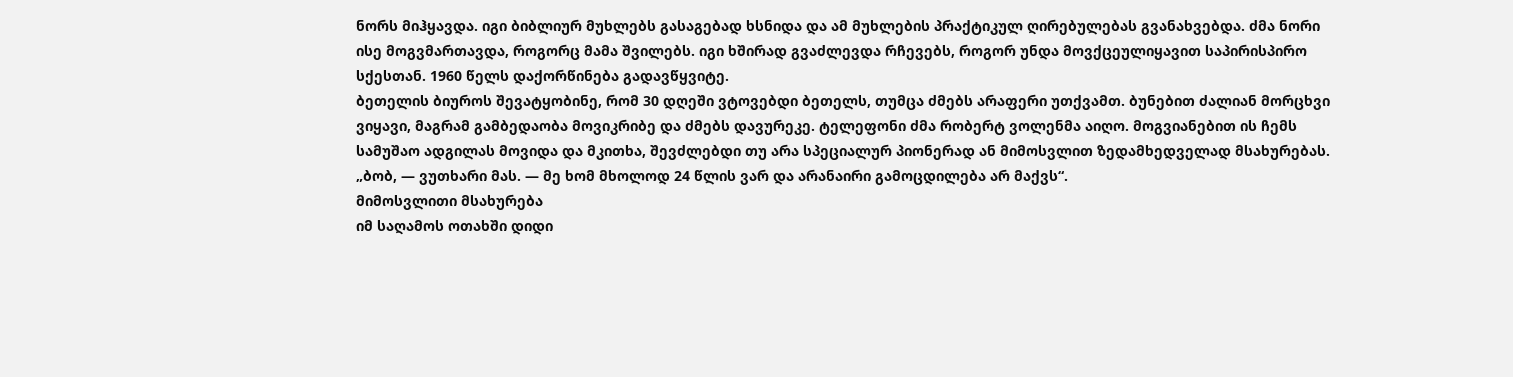ნორს მიჰყავდა. იგი ბიბლიურ მუხლებს გასაგებად ხსნიდა და ამ მუხლების პრაქტიკულ ღირებულებას გვანახვებდა. ძმა ნორი ისე მოგვმართავდა, როგორც მამა შვილებს. იგი ხშირად გვაძლევდა რჩევებს, როგორ უნდა მოვქცეულიყავით საპირისპირო სქესთან. 1960 წელს დაქორწინება გადავწყვიტე.
ბეთელის ბიუროს შევატყობინე, რომ 30 დღეში ვტოვებდი ბეთელს, თუმცა ძმებს არაფერი უთქვამთ. ბუნებით ძალიან მორცხვი ვიყავი, მაგრამ გამბედაობა მოვიკრიბე და ძმებს დავურეკე. ტელეფონი ძმა რობერტ ვოლენმა აიღო. მოგვიანებით ის ჩემს სამუშაო ადგილას მოვიდა და მკითხა, შევძლებდი თუ არა სპეციალურ პიონერად ან მიმოსვლით ზედამხედველად მსახურებას. „ბობ, — ვუთხარი მას. — მე ხომ მხოლოდ 24 წლის ვარ და არანაირი გამოცდილება არ მაქვს“.
მიმოსვლითი მსახურება
იმ საღამოს ოთახში დიდი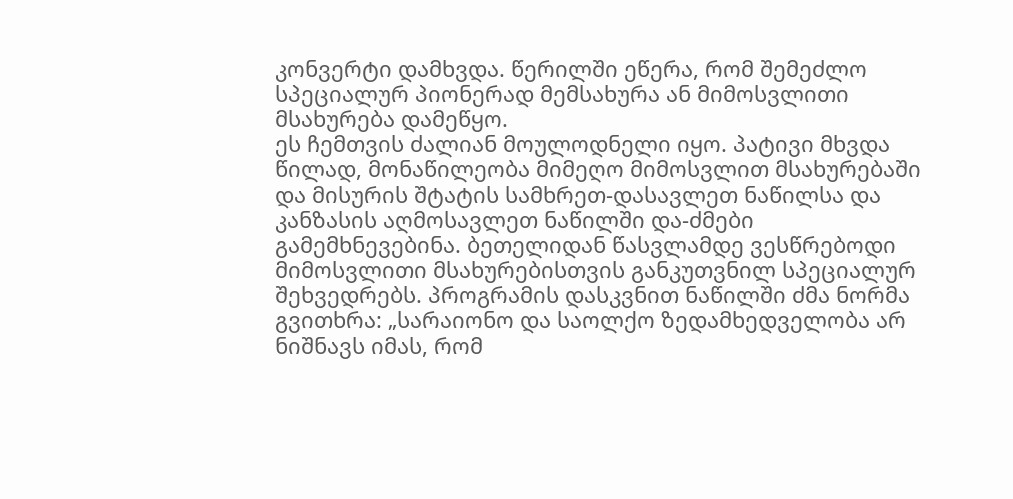კონვერტი დამხვდა. წერილში ეწერა, რომ შემეძლო სპეციალურ პიონერად მემსახურა ან მიმოსვლითი მსახურება დამეწყო.
ეს ჩემთვის ძალიან მოულოდნელი იყო. პატივი მხვდა წილად, მონაწილეობა მიმეღო მიმოსვლით მსახურებაში და მისურის შტატის სამხრეთ-დასავლეთ ნაწილსა და კანზასის აღმოსავლეთ ნაწილში და-ძმები გამემხნევებინა. ბეთელიდან წასვლამდე ვესწრებოდი მიმოსვლითი მსახურებისთვის განკუთვნილ სპეციალურ შეხვედრებს. პროგრამის დასკვნით ნაწილში ძმა ნორმა გვითხრა: „სარაიონო და საოლქო ზედამხედველობა არ ნიშნავს იმას, რომ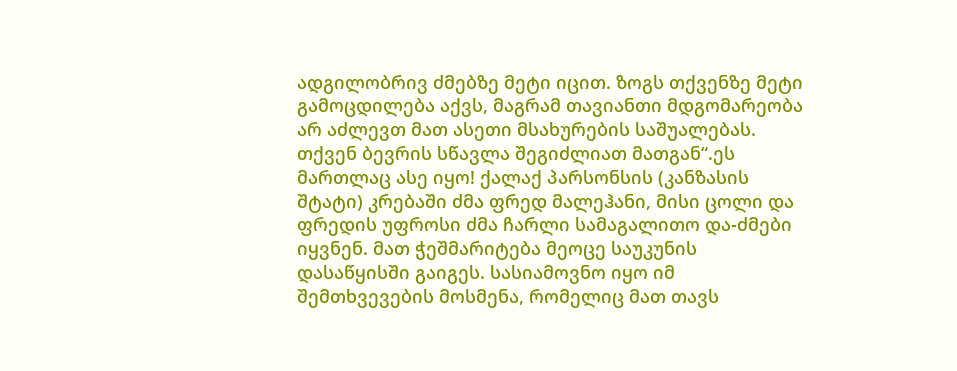ადგილობრივ ძმებზე მეტი იცით. ზოგს თქვენზე მეტი გამოცდილება აქვს, მაგრამ თავიანთი მდგომარეობა არ აძლევთ მათ ასეთი მსახურების საშუალებას. თქვენ ბევრის სწავლა შეგიძლიათ მათგან“.ეს მართლაც ასე იყო! ქალაქ პარსონსის (კანზასის შტატი) კრებაში ძმა ფრედ მალეჰანი, მისი ცოლი და ფრედის უფროსი ძმა ჩარლი სამაგალითო და-ძმები იყვნენ. მათ ჭეშმარიტება მეოცე საუკუნის დასაწყისში გაიგეს. სასიამოვნო იყო იმ შემთხვევების მოსმენა, რომელიც მათ თავს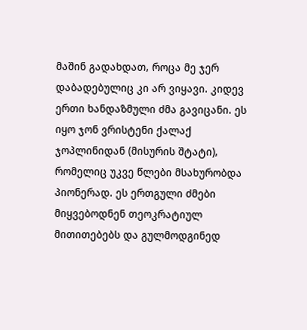მაშინ გადახდათ, როცა მე ჯერ დაბადებულიც კი არ ვიყავი. კიდევ ერთი ხანდაზმული ძმა გავიცანი. ეს იყო ჯონ ვრისტენი ქალაქ ჯოპლინიდან (მისურის შტატი), რომელიც უკვე წლები მსახურობდა პიონერად. ეს ერთგული ძმები მიყვებოდნენ თეოკრატიულ მითითებებს და გულმოდგინედ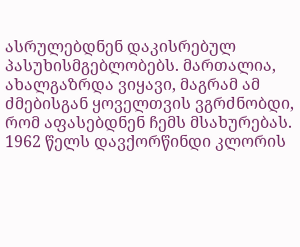ასრულებდნენ დაკისრებულ პასუხისმგებლობებს. მართალია, ახალგაზრდა ვიყავი, მაგრამ ამ ძმებისგან ყოველთვის ვგრძნობდი, რომ აფასებდნენ ჩემს მსახურებას.
1962 წელს დავქორწინდი კლორის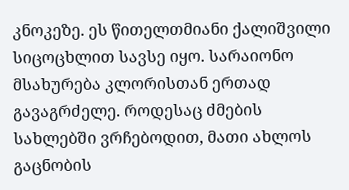კნოკეზე. ეს წითელთმიანი ქალიშვილი სიცოცხლით სავსე იყო. სარაიონო მსახურება კლორისთან ერთად გავაგრძელე. როდესაც ძმების სახლებში ვრჩებოდით, მათი ახლოს გაცნობის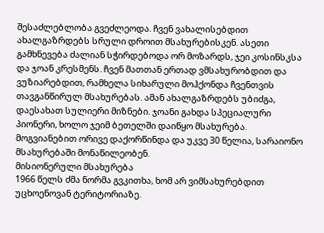შესაძლებლობა გვეძლეოდა. ჩვენ ვახალისებდით ახალგაზრდებს სრული დროით მსახურებისკენ. ასეთი გამხნევება ძალიან სჭირდებოდა ორ მოზარდს, ჯეი კოსინსკსა და ჯოან კრესმენს. ჩვენ მათთან ერთად ვმსახურობდით და ვუზიარებდით, რამხელა სიხარული მოჰქონდა ჩვენთვის თავგანწირულ მსახურებას. ამან ახალგაზრდებს უბიძგა, დაესახათ სულიერი მიზნები. ჯოანი გახდა სპეციალური პიონერი, ხოლო ჯეიმ ბეთელში დაიწყო მსახურება. მოგვიანებით ორივე დაქორწინდა და უკვე 30 წელია, სარაიონო მსახურებაში მონაწილეობენ.
მისიონერული მსახურება
1966 წელს ძმა ნორმა გვკითხა, ხომ არ ვიმსახურებდით უცხოენოვან ტერიტორიაზე.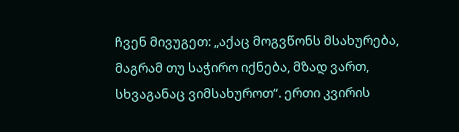ჩვენ მივუგეთ: „აქაც მოგვწონს მსახურება, მაგრამ თუ საჭირო იქნება, მზად ვართ, სხვაგანაც ვიმსახუროთ“. ერთი კვირის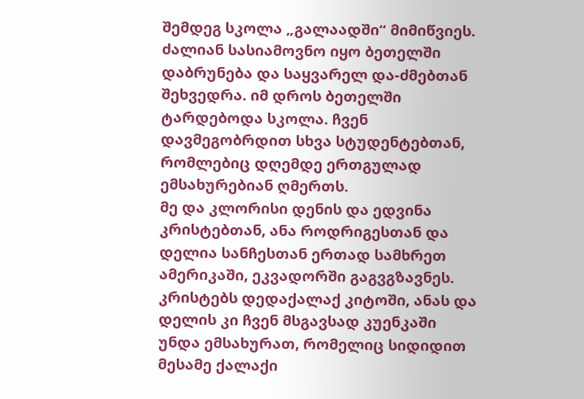შემდეგ სკოლა „გალაადში“ მიმიწვიეს. ძალიან სასიამოვნო იყო ბეთელში დაბრუნება და საყვარელ და-ძმებთან შეხვედრა. იმ დროს ბეთელში ტარდებოდა სკოლა. ჩვენ დავმეგობრდით სხვა სტუდენტებთან, რომლებიც დღემდე ერთგულად ემსახურებიან ღმერთს.
მე და კლორისი დენის და ედვინა კრისტებთან, ანა როდრიგესთან და დელია სანჩესთან ერთად სამხრეთ ამერიკაში, ეკვადორში გაგვგზავნეს. კრისტებს დედაქალაქ კიტოში, ანას და დელის კი ჩვენ მსგავსად კუენკაში უნდა ემსახურათ, რომელიც სიდიდით მესამე ქალაქი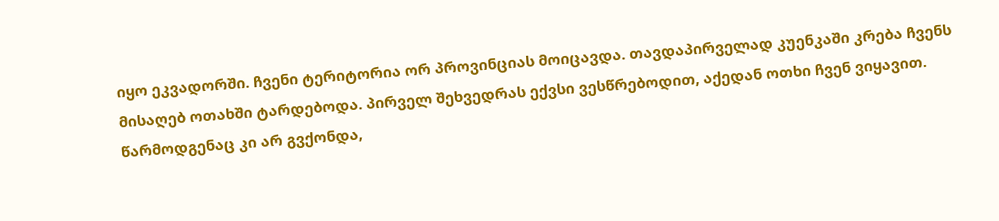იყო ეკვადორში. ჩვენი ტერიტორია ორ პროვინციას მოიცავდა. თავდაპირველად კუენკაში კრება ჩვენს მისაღებ ოთახში ტარდებოდა. პირველ შეხვედრას ექვსი ვესწრებოდით, აქედან ოთხი ჩვენ ვიყავით. წარმოდგენაც კი არ გვქონდა,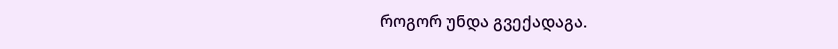როგორ უნდა გვექადაგა.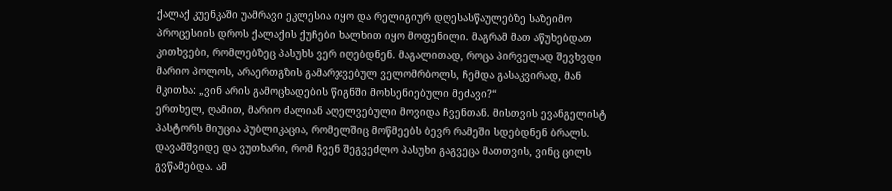ქალაქ კუენკაში უამრავი ეკლესია იყო და რელიგიურ დღესასწაულებზე საზეიმო პროცესიის დროს ქალაქის ქუჩები ხალხით იყო მოფენილი. მაგრამ მათ აწუხებდათ კითხვები, რომლებზეც პასუხს ვერ იღებდნენ. მაგალითად, როცა პირველად შევხვდი მარიო პოლოს, არაერთგზის გამარჯვებულ ველომრბოლს, ჩემდა გასაკვირად, მან მკითხა: „ვინ არის გამოცხადების წიგნში მოხსენიებული მეძავი?“
ერთხელ, ღამით, მარიო ძალიან აღელვებული მოვიდა ჩვენთან. მისთვის ევანგელისტ პასტორს მიუცია პუბლიკაცია, რომელშიც მოწმეებს ბევრ რამეში სდებდნენ ბრალს. დავამშვიდე და ვუთხარი, რომ ჩვენ შეგვეძლო პასუხი გაგვეცა მათთვის, ვინც ცილს გვწამებდა. ამ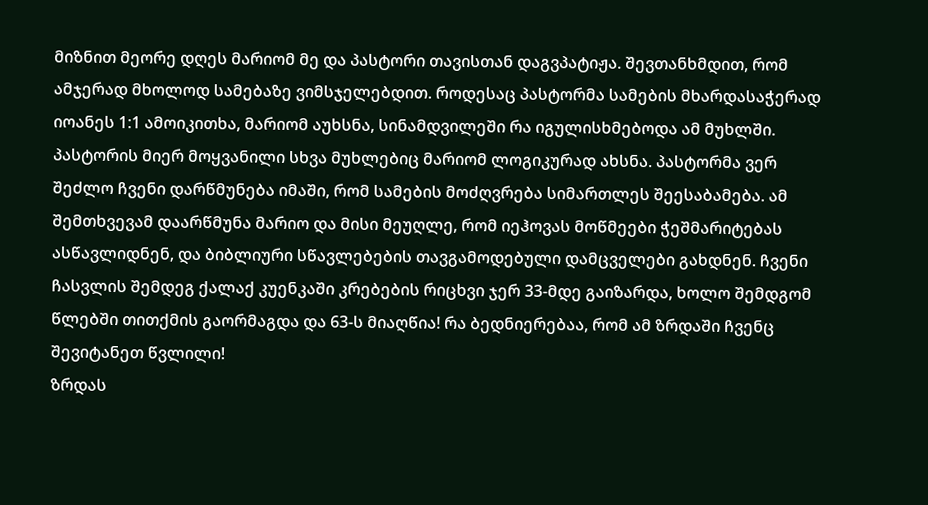მიზნით მეორე დღეს მარიომ მე და პასტორი თავისთან დაგვპატიჟა. შევთანხმდით, რომ ამჯერად მხოლოდ სამებაზე ვიმსჯელებდით. როდესაც პასტორმა სამების მხარდასაჭერად იოანეს 1:1 ამოიკითხა, მარიომ აუხსნა, სინამდვილეში რა იგულისხმებოდა ამ მუხლში. პასტორის მიერ მოყვანილი სხვა მუხლებიც მარიომ ლოგიკურად ახსნა. პასტორმა ვერ შეძლო ჩვენი დარწმუნება იმაში, რომ სამების მოძღვრება სიმართლეს შეესაბამება. ამ შემთხვევამ დაარწმუნა მარიო და მისი მეუღლე, რომ იეჰოვას მოწმეები ჭეშმარიტებას ასწავლიდნენ, და ბიბლიური სწავლებების თავგამოდებული დამცველები გახდნენ. ჩვენი ჩასვლის შემდეგ ქალაქ კუენკაში კრებების რიცხვი ჯერ 33-მდე გაიზარდა, ხოლო შემდგომ წლებში თითქმის გაორმაგდა და 63-ს მიაღწია! რა ბედნიერებაა, რომ ამ ზრდაში ჩვენც შევიტანეთ წვლილი!
ზრდას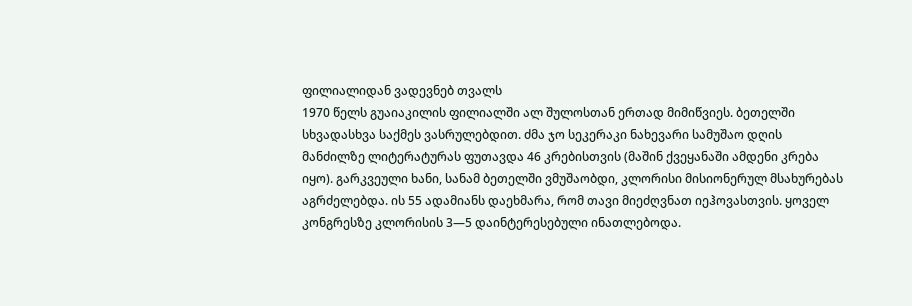ფილიალიდან ვადევნებ თვალს
1970 წელს გუაიაკილის ფილიალში ალ შულოსთან ერთად მიმიწვიეს. ბეთელში სხვადასხვა საქმეს ვასრულებდით. ძმა ჯო სეკერაკი ნახევარი სამუშაო დღის მანძილზე ლიტერატურას ფუთავდა 46 კრებისთვის (მაშინ ქვეყანაში ამდენი კრება იყო). გარკვეული ხანი, სანამ ბეთელში ვმუშაობდი, კლორისი მისიონერულ მსახურებას აგრძელებდა. ის 55 ადამიანს დაეხმარა, რომ თავი მიეძღვნათ იეჰოვასთვის. ყოველ კონგრესზე კლორისის 3—5 დაინტერესებული ინათლებოდა.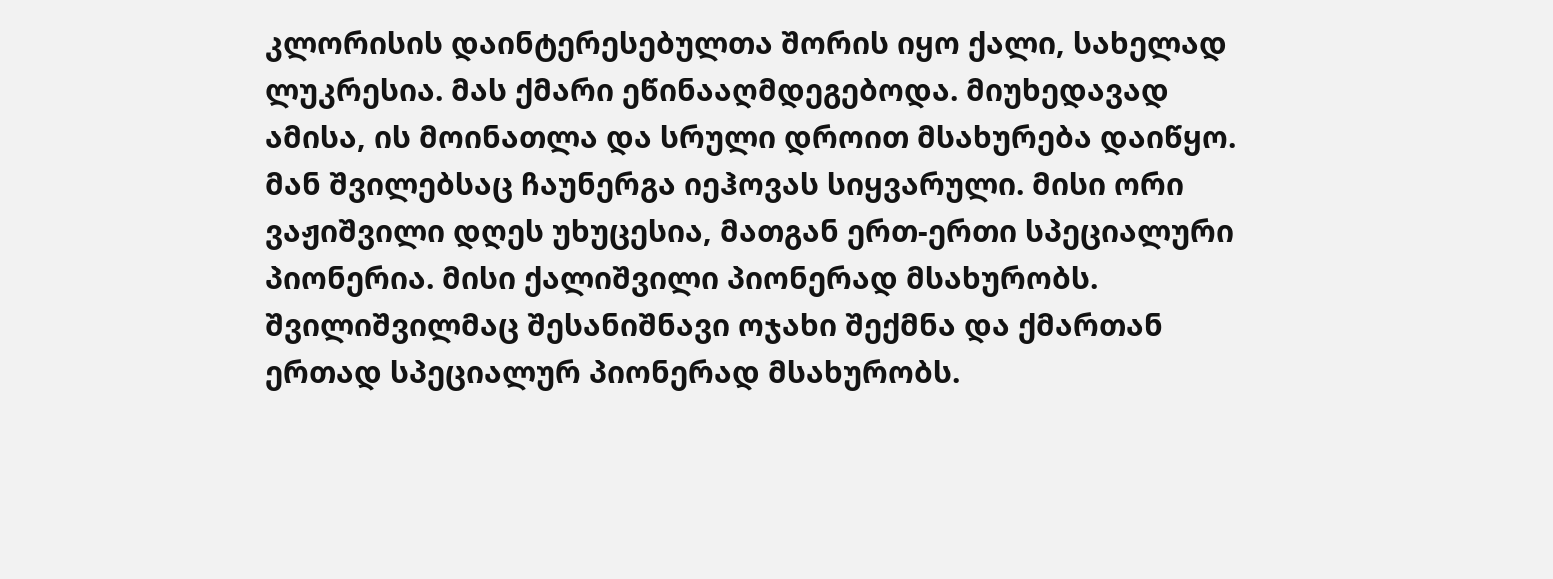კლორისის დაინტერესებულთა შორის იყო ქალი, სახელად ლუკრესია. მას ქმარი ეწინააღმდეგებოდა. მიუხედავად ამისა, ის მოინათლა და სრული დროით მსახურება დაიწყო. მან შვილებსაც ჩაუნერგა იეჰოვას სიყვარული. მისი ორი ვაჟიშვილი დღეს უხუცესია, მათგან ერთ-ერთი სპეციალური პიონერია. მისი ქალიშვილი პიონერად მსახურობს. შვილიშვილმაც შესანიშნავი ოჯახი შექმნა და ქმართან ერთად სპეციალურ პიონერად მსახურობს.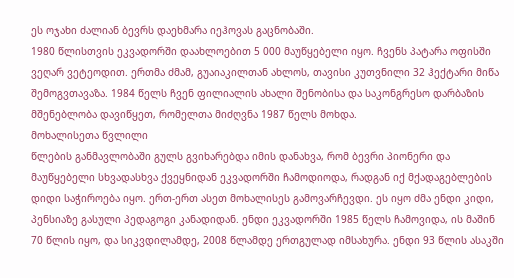ეს ოჯახი ძალიან ბევრს დაეხმარა იეჰოვას გაცნობაში.
1980 წლისთვის ეკვადორში დაახლოებით 5 000 მაუწყებელი იყო. ჩვენს პატარა ოფისში ვეღარ ვეტეოდით. ერთმა ძმამ, გუაიაკილთან ახლოს, თავისი კუთვნილი 32 ჰექტარი მიწა შემოგვთავაზა. 1984 წელს ჩვენ ფილიალის ახალი შენობისა და საკონგრესო დარბაზის მშენებლობა დავიწყეთ, რომელთა მიძღვნა 1987 წელს მოხდა.
მოხალისეთა წვლილი
წლების განმავლობაში გულს გვიხარებდა იმის დანახვა, რომ ბევრი პიონერი და მაუწყებელი სხვადასხვა ქვეყნიდან ეკვადორში ჩამოდიოდა, რადგან იქ მქადაგებლების დიდი საჭიროება იყო. ერთ-ერთ ასეთ მოხალისეს გამოვარჩევდი. ეს იყო ძმა ენდი კიდი, პენსიაზე გასული პედაგოგი კანადიდან. ენდი ეკვადორში 1985 წელს ჩამოვიდა, ის მაშინ 70 წლის იყო, და სიკვდილამდე, 2008 წლამდე ერთგულად იმსახურა. ენდი 93 წლის ასაკში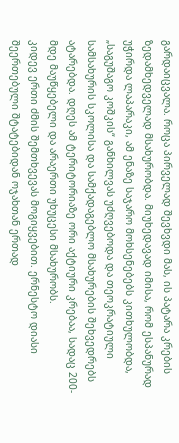გარდაიცვალა. როცა პირველად შევხვდი მას, ის პატარა კრების ზედამხედველად მსახურობდა. მიუხედავად იმისა, რომ ესპანურად უჭირდა ლაპარაკი, ამ ენაზე საჯარო მოხსენებებს კითხულობდა, „საგუშაგო კოშკის“ განხილვას უძღვებოდა და თეოკრატიული სამსახურის სკოლისა და სამქადაგებლო მსახურების შეხვედრებს ატარებდა. დღეს ამ ტერიტორიაზე ორი აქტიური კრებაა, სადაც 200-მდე მაუწყებელი და არაერთი უხუცესი მსახურობს.
კიდევ ერთი ძმის შემთხვევას მოგიყვებით. ერნესტო დიასი შეერთებული შტატებიდან ოჯახთან ერთად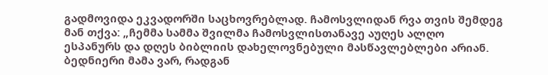გადმოვიდა ეკვადორში საცხოვრებლად. ჩამოსვლიდან რვა თვის შემდეგ მან თქვა: „ჩემმა სამმა შვილმა ჩამოსვლისთანავე აუღეს ალღო ესპანურს და დღეს ბიბლიის დახელოვნებული მასწავლებლები არიან. ბედნიერი მამა ვარ, რადგან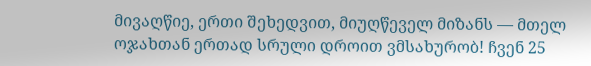მივაღწიე, ერთი შეხედვით, მიუღწეველ მიზანს — მთელ ოჯახთან ერთად სრული დროით ვმსახურობ! ჩვენ 25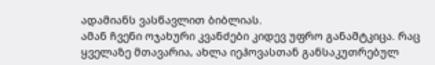ადამიანს ვასწავლით ბიბლიას.
ამან ჩვენი ოჯახური კვანძები კიდევ უფრო განამტკიცა. რაც ყველაზე მთავარია, ახლა იეჰოვასთან განსაკუთრებულ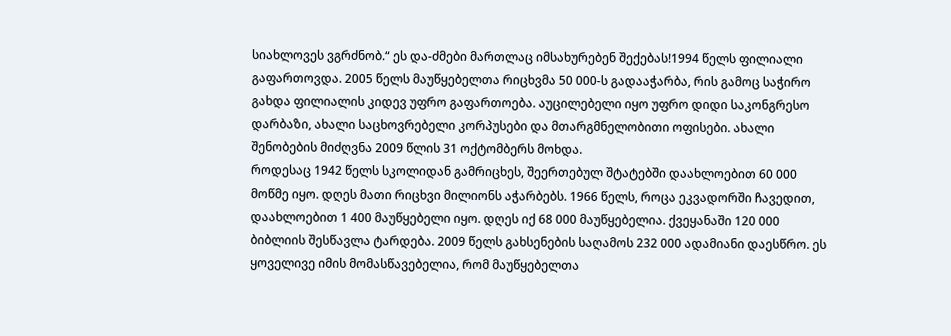სიახლოვეს ვგრძნობ.“ ეს და-ძმები მართლაც იმსახურებენ შექებას!1994 წელს ფილიალი გაფართოვდა. 2005 წელს მაუწყებელთა რიცხვმა 50 000-ს გადააჭარბა, რის გამოც საჭირო გახდა ფილიალის კიდევ უფრო გაფართოება. აუცილებელი იყო უფრო დიდი საკონგრესო დარბაზი, ახალი საცხოვრებელი კორპუსები და მთარგმნელობითი ოფისები. ახალი შენობების მიძღვნა 2009 წლის 31 ოქტომბერს მოხდა.
როდესაც 1942 წელს სკოლიდან გამრიცხეს, შეერთებულ შტატებში დაახლოებით 60 000 მოწმე იყო. დღეს მათი რიცხვი მილიონს აჭარბებს. 1966 წელს, როცა ეკვადორში ჩავედით, დაახლოებით 1 400 მაუწყებელი იყო. დღეს იქ 68 000 მაუწყებელია. ქვეყანაში 120 000 ბიბლიის შესწავლა ტარდება. 2009 წელს გახსენების საღამოს 232 000 ადამიანი დაესწრო. ეს ყოველივე იმის მომასწავებელია, რომ მაუწყებელთა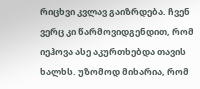რიცხვი კვლავ გაიზრდება. ჩვენ ვერც კი წარმოვიდგენდით, რომ იეჰოვა ასე აკურთხებდა თავის ხალხს. უზომოდ მიხარია, რომ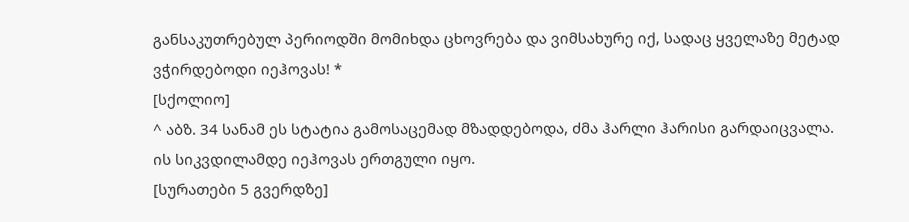განსაკუთრებულ პერიოდში მომიხდა ცხოვრება და ვიმსახურე იქ, სადაც ყველაზე მეტად ვჭირდებოდი იეჰოვას! *
[სქოლიო]
^ აბზ. 34 სანამ ეს სტატია გამოსაცემად მზადდებოდა, ძმა ჰარლი ჰარისი გარდაიცვალა. ის სიკვდილამდე იეჰოვას ერთგული იყო.
[სურათები 5 გვერდზე]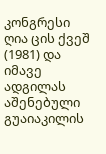კონგრესი ღია ცის ქვეშ (1981) და იმავე ადგილას აშენებული გუაიაკილის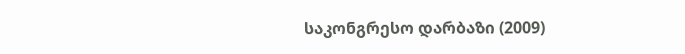საკონგრესო დარბაზი (2009)